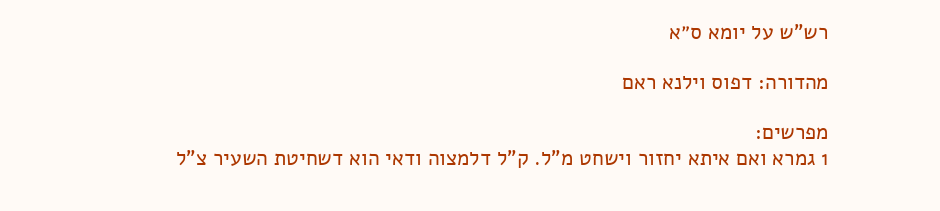רש"ש על יומא ס״א

מהדורה: דפוס וילנא ראם

מפרשים:
1 גמרא ואם איתא יחזור וישחט מ"ל. ק"ל דלמצוה ודאי הוא דשחיטת השעיר צ"ל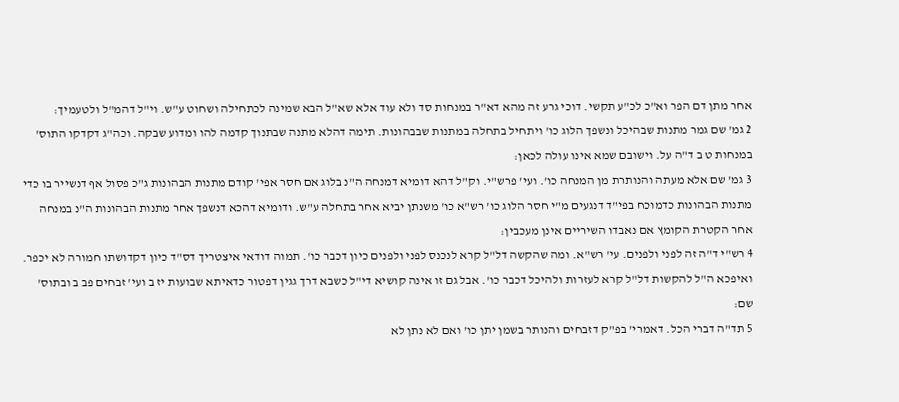אחר מתן דם הפר וא"כ לכ"ע תקשי. דוכי גרע זה מהא דא"ר במנחות סד ולא עוד אלא שא"ל הבא שמינה לכתחילה ושחוט ע"ש. וי"ל דהמ"ל ולטעמיך:
2 גמ' שם גמר מתנות שבהיכל ונשפך הלוג כו' ויתחיל בתחלה במתנות שבבהונות. תימה דהלא מתנה שבתנוך קדמה להו ומדוע שבקה. וכה"ג דקדקו התוס' במנחות ט ב ד"ה על. וישובם שמא אינו עולה לכאן:
3 גמ' שם אלא מעתה והנותרת מן המנחה כו'. ועי' פרש"י. וק"ל דהא דומיא דמנחה ה"נ בלוג אם חסר אפי' קודם מתנות הבהונות ג"כ פסול אף דנשייר בו כדי מתנות הבהונות כדמוכח בפי"ד דנגעים מ"י חסר הלוג כו' רש"א כו' משנתן יביא אחר בתחלה ע"ש. ודומיא דהכא דנשפך אחר מתנות הבהונות ה"נ במנחה אחר הקטרת הקומץ אם נאבדו השיריים אינן מעכבין:
4 רש"י ד"ה זה לפני ולפנים. עי' רש"א. ומה שהקשה דל"ל קרא לנכנס לפני ולפנים כיון דכבר כו'. תמוה דודאי איצטריך דס"ד כיון דקדושתו חמורה לא יכפר. ואיפכא ה"ל להקשות דל"ל קרא לעזרות ולהיכל דכבר כו'. אבל גם זו אינה קושיא די"ל כשבא דרך גגין דפטור כדאיתא שבועות יז ב ועי' זבחים פב ב ובתוס' שם:
5 תד"ה דברי הכל. דאמרי' בפ"ק דזבחים והנותר בשמן יתן כו' ואם לא נתן לא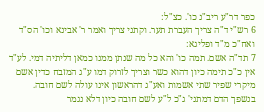כפר דר"ע ריב"נ כו'. כצ"ל:
6 רש"י ד"ה צריך העברת תער. וקתני צריך ואמר ר' אבינא וכו' הס"ד ואח"כ מ"ד ופליגא:
7 תד"ה אשם. תמה כו' והא כל מה שנתן ממנו כמאן דליתיה דמי. לע"ד אין כ"כ תימה כיון דהוא כשר וצריך לזרוק דמו ע"ג המזבח כדין אשם מיקרי שפיר שתי אשמות ואע"ג דהראשון אינו עולה לשם חובה. בנשפך הדם דמתני' ג"כ ל"ע לשם חובה כיון דלא נגמר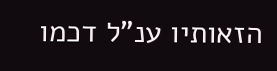הזאותיו ענ"ל דכמו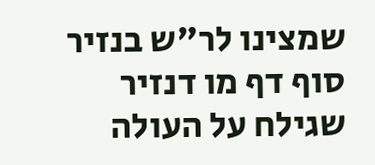שמצינו לר"ש בנזיר סוף דף מו דנזיר שגילח על העולה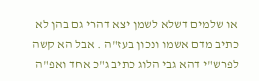או שלמים דשלא לשמן יצא דהרי גם בהן לא כתיב מדם אשמו ונכון בעז"ה . אבל הא קשה לפרש"י דהא גבי הלוג כתיב ג"כ אחד ואפ"ה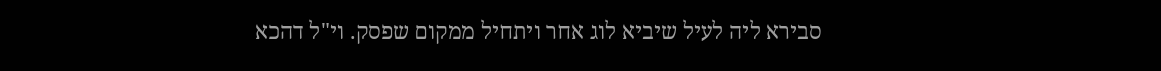סבירא ליה לעיל שיביא לוג אחר ויתחיל ממקום שפסק. וי"ל דהכא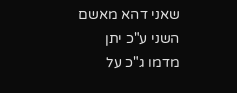שאני דהא מאשם השני ע"כ יתן מדמו ג"כ על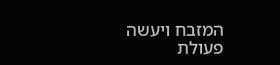המזבח ויעשה פעולת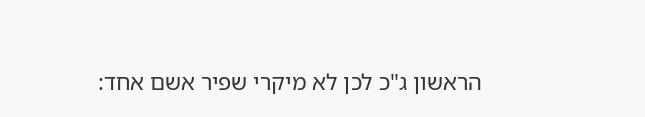הראשון ג"כ לכן לא מיקרי שפיר אשם אחד: